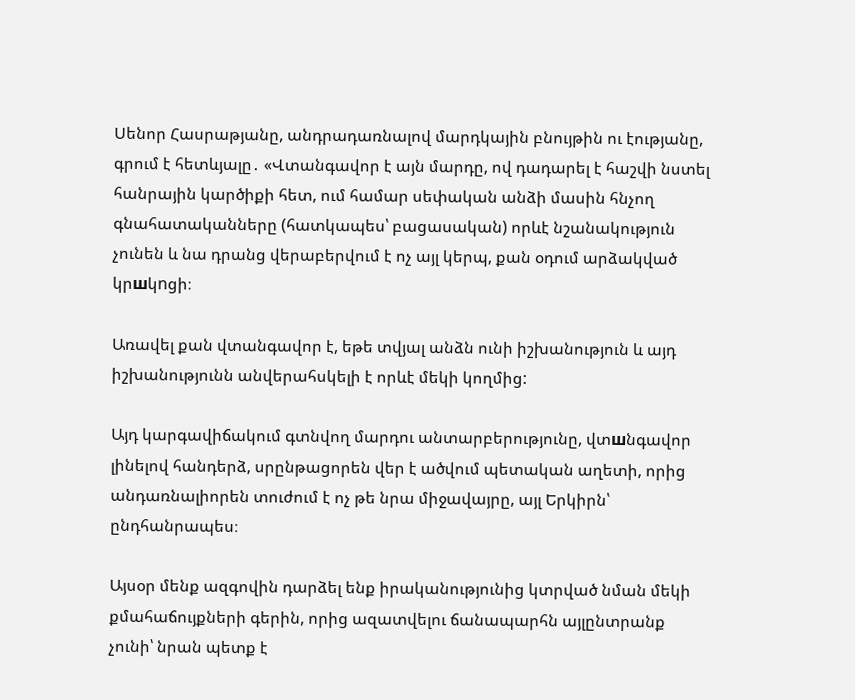Սենոր Հասրաթյանը, անդրադառնալով մարդկային բնույթին ու էությանը, գրում է հետևյալը․ «Վտանգավոր է այն մարդը, ով դադարել է հաշվի նստել հանրային կարծիքի հետ, ում համար սեփական անձի մասին հնչող գնահատականները (հատկապես՝ բացասական) որևէ նշանակություն չունեն և նա դրանց վերաբերվում է ոչ այլ կերպ, քան օդում արձակված կրшկnցի։

Առավել քան վտանգավոր է, եթե տվյալ անձն ունի իշխանություն և այդ իշխանությունն անվերահսկելի է որևէ մեկի կողմից:

Այդ կարգավիճակում գտնվող մարդու անտարբերությունը, վտшնգավոր լինելով հանդերձ, սրընթացորեն վեր է ածվում պետական աղետի, որից անդառնալիորեն տուժում է ոչ թե նրա միջավայրը, այլ Երկիրն՝ ընդհանրապես։

Այսօր մենք ազգովին դարձել ենք իրականությունից կտրված նման մեկի քմահաճույքների գերին, որից ազատվելու ճանապարհն այլընտրանք չունի՝ նրան պետք է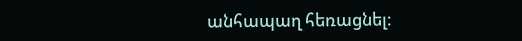անհապաղ հեռացնել։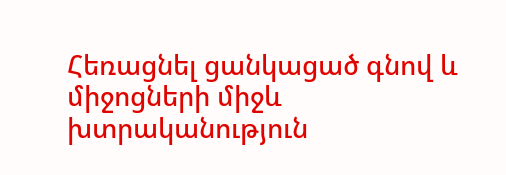Հեռացնել ցանկացած գնով և միջոցների միջև խտրականություն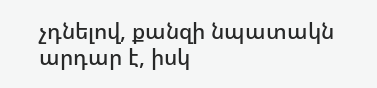չդնելով, քանզի նպատակն արդար է, իսկ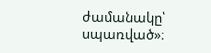ժամանակը՝ սպառված»։